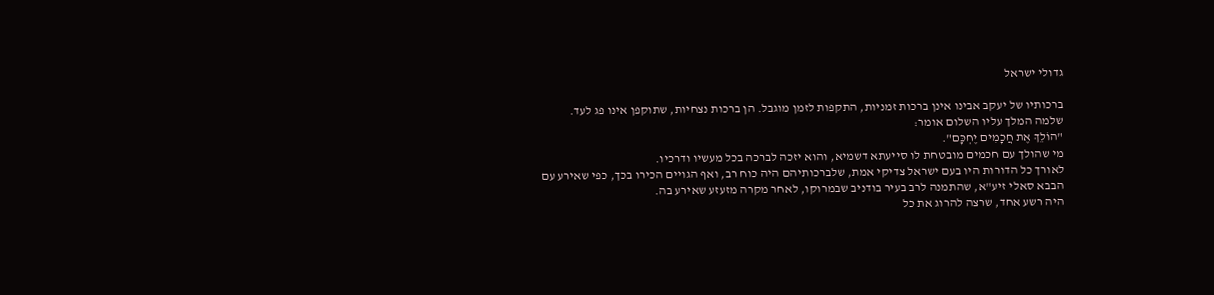גדולי ישראל

ברכותיו של יעקב אבינו אינן ברכות זמניות, התקפות לזמן מוגבל. הן ברכות נצחיות, שתוקפן אינו פג לעד.
שלמה המלך עליו השלום אומר:
"הוֹלֵךְ אֶת חֲכָמִים יֶחְכָּם".
מי שהולך עם חכמים מובטחת לו סייעתא דשמיא, והוא יזכה לברכה בכל מעשיו ודרכיו.
לאורך כל הדורות היו בעם ישראל צדיקי אמת, שלברכותיהם היה כוח רב, ואף הגויים הכירו בכך, כפי שאירע עם הבבא סאלי זיע"א, שהתמנה לרב בעיר בודניב שבמרוקו, לאחר מקרה מזעזע שאירע בה.
היה רשע אחד, שרצה להרוג את כל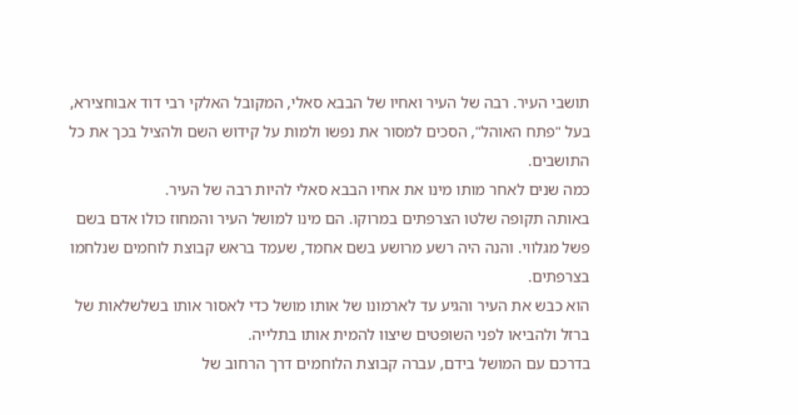תושבי העיר. רבה של העיר ואחיו של הבבא סאלי, המקובל האלקי רבי דוד אבוחצירא, בעל "פתח האוהל", הסכים למסור את נפשו ולמות על קידוש השם ולהציל בכך את כל התושבים.
כמה שנים לאחר מותו מינו את אחיו הבבא סאלי להיות רבה של העיר.
באותה תקופה שלטו הצרפתים במרוקו. הם מינו למושל העיר והמחוז כולו אדם בשם פשל מגלווי. והנה היה רשע מרושע בשם אחמד, שעמד בראש קבוצת לוחמים שנלחמו בצרפתים.
הוא כבש את העיר והגיע עד לארמונו של אותו מושל כדי לאסור אותו בשלשלאות של ברזל ולהביאו לפני השופטים שיצוו להמית אותו בתלייה.
בדרכם עם המושל בידם, עברה קבוצת הלוחמים דרך הרחוב של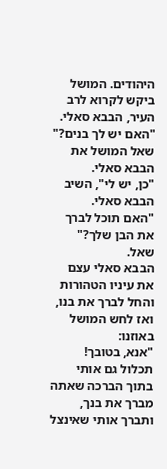היהודים. המושל ביקש לקרוא לרב העיר, הבבא סאלי.
"האם יש לך בנים?" שאל המושל את הבבא סאלי.
"כן, יש לי", השיב הבבא סאלי.
"האם תוכל לברך את הבן שלך?" שאל.
הבבא סאלי עצם את עיניו הטהורות והחל לברך את בנו, ואז לחש המושל באוזנו:
"אנא, בטובך! תכלול גם אותי בתוך הברכה שאתה מברך את בנך, ותברך אותי שאינצל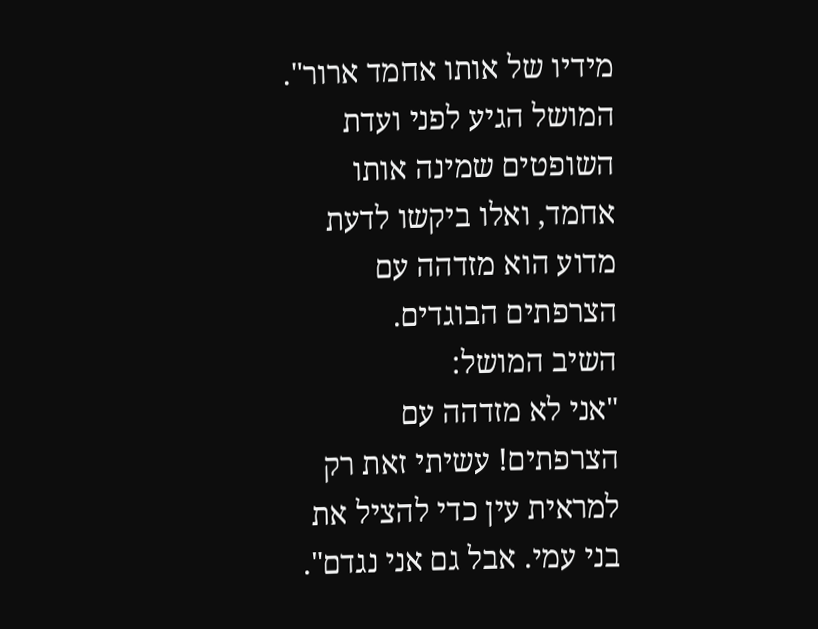מידיו של אותו אחמד ארור".
המושל הגיע לפני ועדת השופטים שמינה אותו אחמד, ואלו ביקשו לדעת מדוע הוא מזדהה עם הצרפתים הבוגדים.
השיב המושל:
"אני לא מזדהה עם הצרפתים! עשיתי זאת רק למראית עין כדי להציל את בני עמי. אבל גם אני נגדם".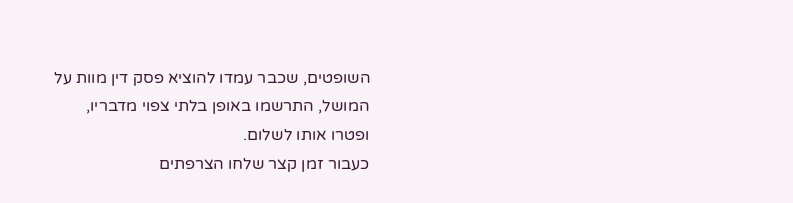השופטים, שכבר עמדו להוציא פסק דין מוות על המושל, התרשמו באופן בלתי צפוי מדבריו, ופטרו אותו לשלום.
כעבור זמן קצר שלחו הצרפתים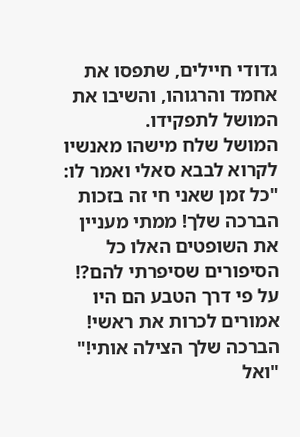גדודי חיילים, שתפסו את אחמד והרגוהו, והשיבו את המושל לתפקידו.
המושל שלח מישהו מאנשיו לקרוא לבבא סאלי ואמר לו:
"כל זמן שאני חי זה בזכות הברכה שלך! ממתי מעניין את השופטים האלו כל הסיפורים שסיפרתי להם?! על פי דרך הטבע הם היו אמורים לכרות את ראשי! הברכה שלך הצילה אותי!"
"ואל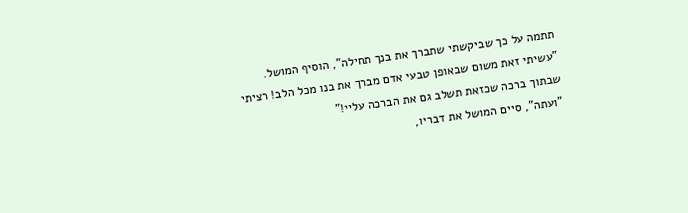תתמה על כך שביקשתי שתברך את בנך תחילה", הוסיף המושל.
"עשיתי זאת משום שבאופן טבעי אדם מברך את בנו מכל הלב! רציתי שבתוך ברכה שכזאת תשלב גם את הברכה עליי!"
"ועתה", סיים המושל את דבריו,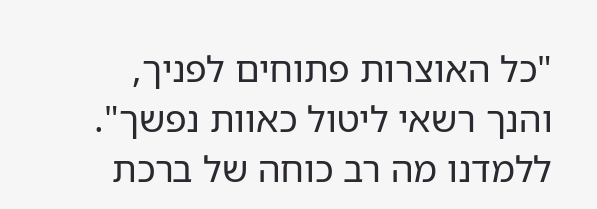"כל האוצרות פתוחים לפניך, והנך רשאי ליטול כאוות נפשך".
ללמדנו מה רב כוחה של ברכת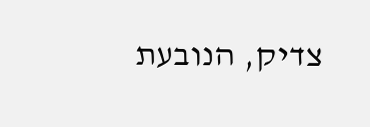צדיק, הנובעת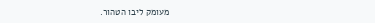מעומק ליבו הטהור.